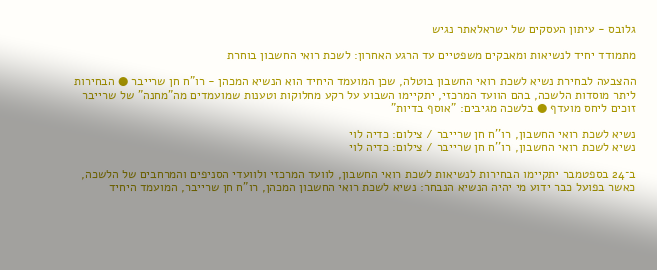גלובס - עיתון העסקים של ישראלאתר נגיש

מתמודד יחיד לנשיאות ומאבקים משפטיים עד הרגע האחרון: לשכת רואי החשבון בוחרת

ההצבעה לבחירת נשיא לשכת רואי החשבון בוטלה, שכן המועמד היחיד הוא הנשיא המכהן - רו"ח חן שרייבר ● הבחירות ליתר מוסדות הלשכה, בהם הוועד המרכזי, יתקיימו השבוע על רקע מחלוקות וטענות שמועמדים מה"מחנה" של שרייבר זוכים ליחס מועדף ● בלשכה מגיבים: "אוסף בדיות"

נשיא לשכת רואי החשבון, רו''ח חן שרייבר / צילום: כדיה לוי
נשיא לשכת רואי החשבון, רו''ח חן שרייבר / צילום: כדיה לוי

ב־24 בספטמבר יתקיימו הבחירות לנשיאות לשכת רואי החשבון, לוועד המרכזי ולוועדי הסניפים והמרחבים של הלשכה, כאשר בפועל כבר ידוע מי יהיה הנשיא הנבחר: נשיא לשכת רואי החשבון המכהן, רו"ח חן שרייבר, המועמד היחיד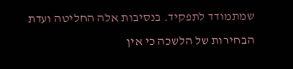שמתמודד לתפקיד. בנסיבות אלה החליטה ועדת הבחירות של הלשכה כי אין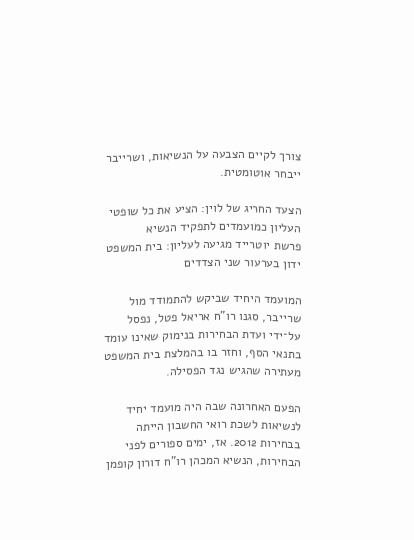צורך לקיים הצבעה על הנשיאות, ושרייבר ייבחר אוטומטית.

הצעד החריג של לוין: הציע את כל שופטי העליון כמועמדים לתפקיד הנשיא
פרשת יוטרייד מגיעה לעליון: בית המשפט ידון בערעור שני הצדדים

המועמד היחיד שביקש להתמודד מול שרייבר, סגנו רו"ח אריאל פטל, נפסל על־ידי ועדת הבחירות בנימוק שאינו עומד בתנאי הסף, וחזר בו בהמלצת בית המשפט מעתירה שהגיש נגד הפסילה.

הפעם האחרונה שבה היה מועמד יחיד לנשיאות לשכת רואי החשבון הייתה בבחירות 2012. אז, ימים ספורים לפני הבחירות, הנשיא המכהן רו"ח דורון קופמן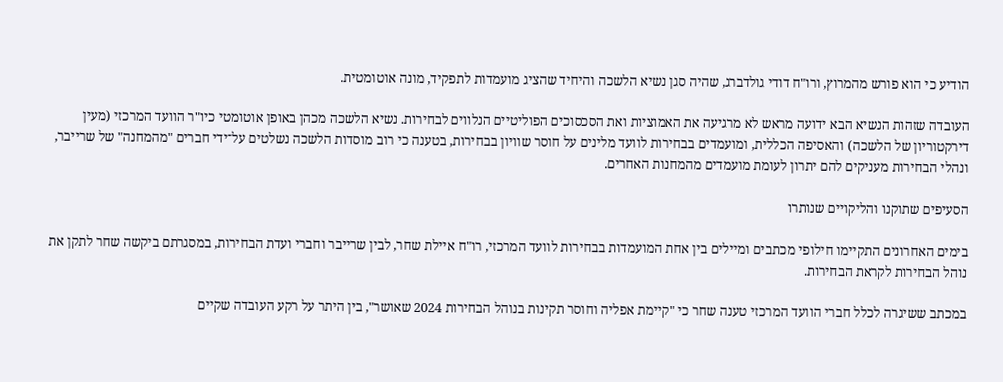הודיע כי הוא פורש מהמרוץ, ורו"ח דודי גולדברג, שהיה סגן נשיא הלשכה והיחיד שהציג מועמדות לתפקיד, מונה אוטומטית.

העובדה שזהות הנשיא הבא ידועה מראש לא מרגיעה את האמוציות ואת הסכסוכים הפוליטיים הנלווים לבחירות. נשיא הלשכה מכהן באופן אוטומטי כיו"ר הוועד המרכזי (מעין דירקטוריון של הלשכה) והאסיפה הכללית, ומועמדים בבחירות לוועד מלינים על חוסר שוויון בבחירות, בטענה כי רוב מוסדות הלשכה נשלטים על־ידי חברים "מהמחנה" של שרייבר, ונהלי הבחירות מעניקים להם יתרון לעומת מועמדים מהמחנות האחרים.

הסעיפים שתוקנו והליקויים שנותרו

בימים האחרונים התקיימו חילופי מכתבים ומיילים בין אחת המועמדות בבחירות לוועד המרכזי, רו"ח איילת שחר, לבין שרייבר וחברי ועדת הבחירות, במסגרתם ביקשה שחר לתקן את נוהל הבחירות לקראת הבחירות.

במכתב ששיגרה לכלל חברי הוועד המרכזי טענה שחר כי "קיימת אפליה וחוסר תקינות בנוהל הבחירות 2024 שאושר", בין היתר על רקע העובדה שקיים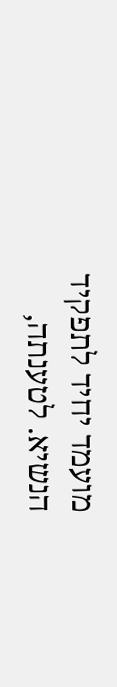מועמד יחיד לתפקיד הנשיא. לטענתה,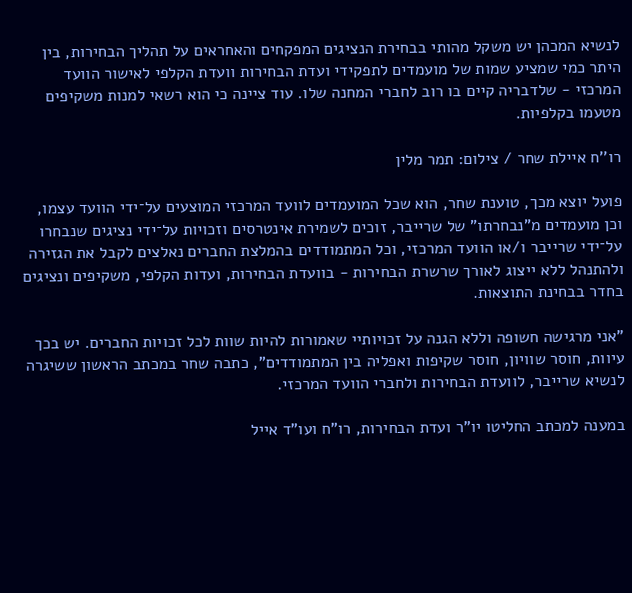לנשיא המכהן יש משקל מהותי בבחירת הנציגים המפקחים והאחראים על תהליך הבחירות, בין היתר כמי שמציע שמות של מועמדים לתפקידי ועדת הבחירות וועדת הקלפי לאישור הוועד המרכזי - שלדבריה קיים בו רוב לחברי המחנה שלו. עוד ציינה כי הוא רשאי למנות משקיפים מטעמו בקלפיות.

רו''ח איילת שחר / צילום: תמר מלין

פועל יוצא מכך, טוענת שחר, הוא שכל המועמדים לוועד המרכזי המוצעים על־ידי הוועד עצמו, וכן מועמדים מ"נבחרתו" של שרייבר, זוכים לשמירת אינטרסים וזכויות על־ידי נציגים שנבחרו על־ידי שרייבר ו/או הוועד המרכזי, וכל המתמודדים בהמלצת החברים נאלצים לקבל את הגזירה ולהתנהל ללא ייצוג לאורך שרשרת הבחירות - בוועדת הבחירות, ועדות הקלפי, משקיפים ונציגים בחדר בבחינת התוצאות.

"אני מרגישה חשופה וללא הגנה על זכויותיי שאמורות להיות שוות לכל זכויות החברים. יש בכך עיוות, חוסר שוויון, חוסר שקיפות ואפליה בין המתמודדים", כתבה שחר במכתב הראשון ששיגרה לנשיא שרייבר, לוועדת הבחירות ולחברי הוועד המרכזי.

במענה למכתב החליטו יו"ר ועדת הבחירות, רו"ח ועו"ד אייל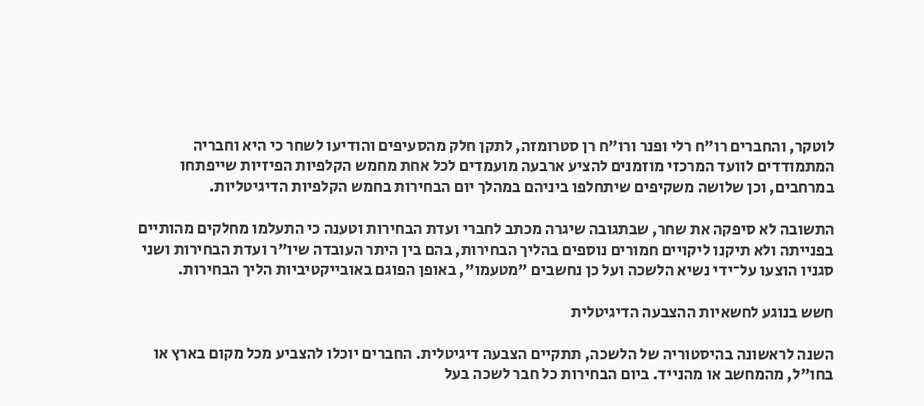לוטקר, והחברים רו"ח רלי ופנר ורו"ח רן סטרומזה, לתקן חלק מהסעיפים והודיעו לשחר כי היא וחבריה המתמודדים לוועד המרכזי מוזמנים להציע ארבעה מועמדים לכל אחת מחמש הקלפיות הפיזיות שייפתחו במרחבים, וכן שלושה משקיפים שיתחלפו ביניהם במהלך יום הבחירות בחמש הקלפיות הדיגיטליות.

התשובה לא סיפקה את שחר, שבתגובה שיגרה מכתב לחברי ועדת הבחירות וטענה כי התעלמו מחלקים מהותיים בפנייתה ולא תיקנו ליקויים חמורים נוספים בהליך הבחירות, בהם בין היתר העובדה שיו"ר ועדת הבחירות ושני סגניו הוצעו על־ידי נשיא הלשכה ועל כן נחשבים "מטעמו", באופן הפוגם באובייקטיביות הליך הבחירות.

חשש בנוגע לחשאיות ההצבעה הדיגיטלית

השנה לראשונה בהיסטוריה של הלשכה, תתקיים הצבעה דיגיטלית. החברים יוכלו להצביע מכל מקום בארץ או בחו"ל, מהמחשב או מהנייד. ביום הבחירות כל חבר לשכה בעל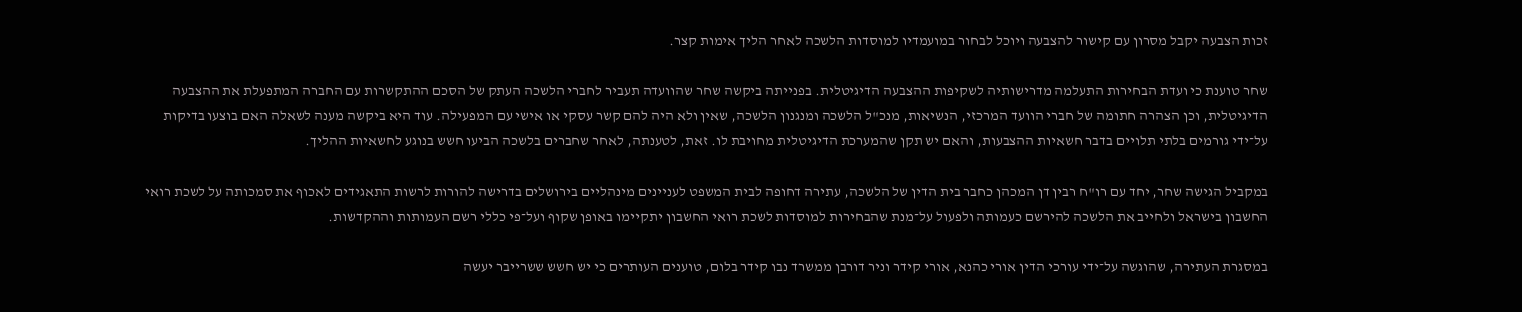זכות הצבעה יקבל מסרון עם קישור להצבעה ויוכל לבחור במועמדיו למוסדות הלשכה לאחר הליך אימות קצר.

שחר טוענת כי ועדת הבחירות התעלמה מדרישותיה לשקיפות ההצבעה הדיגיטלית. בפנייתה ביקשה שחר שהוועדה תעביר לחברי הלשכה העתק של הסכם ההתקשרות עם החברה המתפעלת את ההצבעה הדיגיטלית, וכן הצהרה חתומה של חברי הוועד המרכזי, הנשיאות, מנכ"ל הלשכה ומנגנון הלשכה, שאין ולא היה להם קשר עסקי או אישי עם המפעילה. עוד היא ביקשה מענה לשאלה האם בוצעו בדיקות על־ידי גורמים בלתי תלויים בדבר חשאיות ההצבעות, והאם יש תקן שהמערכת הדיגיטלית מחויבת לו. זאת, לטענתה, לאחר שחברים בלשכה הביעו חשש בנוגע לחשאיות ההליך.

במקביל הגישה שחר, יחד עם רו"ח רבין דן המכהן כחבר בית הדין של הלשכה, עתירה דחופה לבית המשפט לעניינים מינהליים בירושלים בדרישה להורות לרשות התאגידים לאכוף את סמכותה על לשכת רואי החשבון בישראל ולחייב את הלשכה להירשם כעמותה ולפעול על־מנת שהבחירות למוסדות לשכת רואי החשבון יתקיימו באופן שקוף ועל־פי כללי רשם העמותות וההקדשות.

במסגרת העתירה, שהוגשה על־ידי עורכי הדין אורי כהנא, אורי קידר וניר דורבן ממשרד נבו קידר בלום, טוענים העותרים כי יש חשש ששרייבר יעשה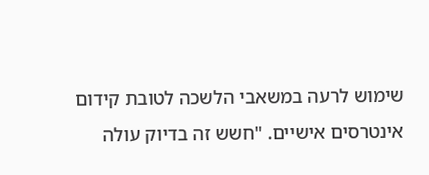שימוש לרעה במשאבי הלשכה לטובת קידום אינטרסים אישיים. "חשש זה בדיוק עולה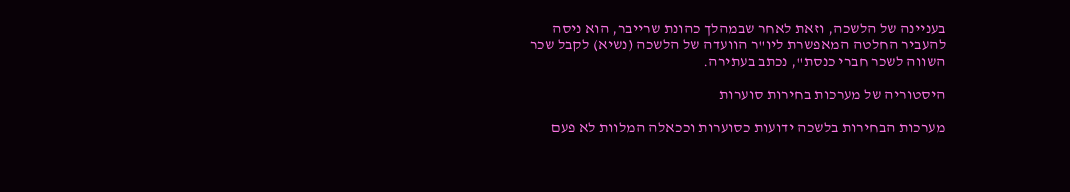בעניינה של הלשכה, וזאת לאחר שבמהלך כהונת שרייבר, הוא ניסה להעביר החלטה המאפשרת ליו"ר הוועדה של הלשכה (נשיא) לקבל שכר השווה לשכר חברי כנסת", נכתב בעתירה.

היסטוריה של מערכות בחירות סוערות

מערכות הבחירות בלשכה ידועות כסוערות וככאלה המלוות לא פעם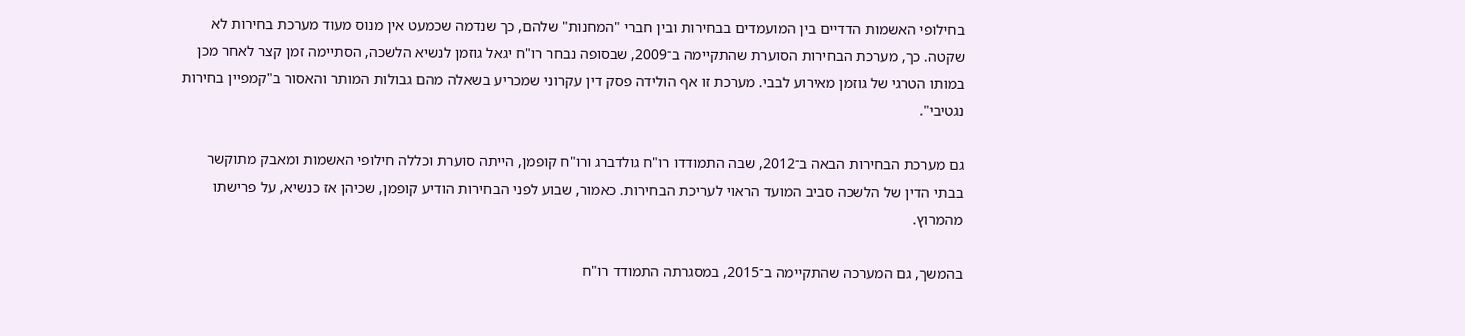בחילופי האשמות הדדיים בין המועמדים בבחירות ובין חברי "המחנות" שלהם, כך שנדמה שכמעט אין מנוס מעוד מערכת בחירות לא שקטה. כך, מערכת הבחירות הסוערת שהתקיימה ב־2009, שבסופה נבחר רו"ח יגאל גוזמן לנשיא הלשכה, הסתיימה זמן קצר לאחר מכן במותו הטרגי של גוזמן מאירוע לבבי. מערכת זו אף הולידה פסק דין עקרוני שמכריע בשאלה מהם גבולות המותר והאסור ב"קמפיין בחירות נגטיבי".

גם מערכת הבחירות הבאה ב־2012, שבה התמודדו רו"ח גולדברג ורו"ח קופמן, הייתה סוערת וכללה חילופי האשמות ומאבק מתוקשר בבתי הדין של הלשכה סביב המועד הראוי לעריכת הבחירות. כאמור, שבוע לפני הבחירות הודיע קופמן, שכיהן אז כנשיא, על פרישתו מהמרוץ.

בהמשך, גם המערכה שהתקיימה ב־2015, במסגרתה התמודד רו"ח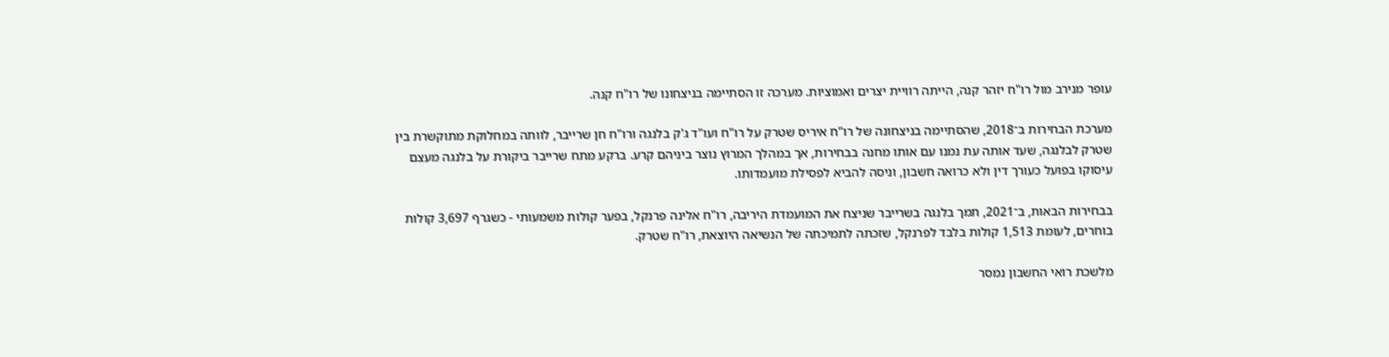עופר מנירב מול רו"ח יזהר קנה, הייתה רוויית יצרים ואמוציות. מערכה זו הסתיימה בניצחונו של רו"ח קנה.

מערכת הבחירות ב־2018, שהסתיימה בניצחונה של רו"ח איריס שטרק על רו"ח ועו"ד ג'ק בלנגה ורו"ח חן שרייבר, לוותה במחלוקת מתוקשרת בין שטרק לבלנגה, שעד אותה עת נמנו עם אותו מחנה בבחירות, אך במהלך המרוץ נוצר ביניהם קרע. ברקע מתח שרייבר ביקורת על בלנגה מעצם עיסוקו בפועל כעורך דין ולא כרואה חשבון, וניסה להביא לפסילת מועמדותו.

בבחירות הבאות, ב־2021, תמך בלנגה בשרייבר שניצח את המועמדת היריבה, רו"ח אלינה פרנקל, בפער קולות משמעותי - כשגרף 3,697 קולות בוחרים, לעומת 1,513 קולות בלבד לפרנקל, שזכתה לתמיכתה של הנשיאה היוצאת, רו"ח שטרק.

מלשכת רואי החשבון נמסר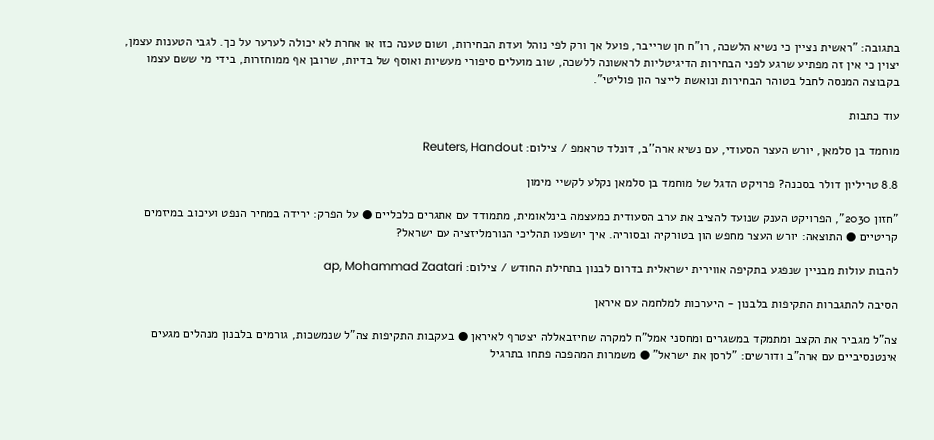בתגובה: "ראשית נציין כי נשיא הלשכה, רו"ח חן שרייבר, פועל אך ורק לפי נוהל ועדת הבחירות, ושום טענה כזו או אחרת לא יכולה לערער על כך. לגבי הטענות עצמן, יצוין כי אין זה מפתיע שרגע לפני הבחירות הדיגיטליות לראשונה ללשכה, שוב מועלים סיפורי מעשיות ואוסף של בדיות, שרובן אף ממוחזרות, בידי מי ששם עצמו בקבוצה המנסה לחבל בטוהר הבחירות ונואשת לייצר הון פוליטי".

עוד כתבות

מוחמד בן סלמאן, יורש העצר הסעודי, עם נשיא ארה''ב, דונלד טראמפ / צילום: Reuters, Handout

8.8 טריליון דולר בסכנה? פרויקט הדגל של מוחמד בן סלמאן נקלע לקשיי מימון

"חזון 2030", הפרויקט הענק שנועד להציב את ערב הסעודית כמעצמה בינלאומית, מתמודד עם אתגרים כלכליים ● על הפרק: ירידה במחיר הנפט ועיכוב במיזמים קריטיים ● התוצאה: יורש העצר מחפש הון בטורקיה ובסוריה. איך יושפעו תהליכי הנורמליזציה עם ישראל?

להבות עולות מבניין שנפגע בתקיפה אווירית ישראלית בדרום לבנון בתחילת החודש / צילום: ap, Mohammad Zaatari

הסיבה להתגברות התקיפות בלבנון - היערכות למלחמה עם איראן

צה"ל מגביר את הקצב ומתמקד במשגרים ומחסני אמל"ח למקרה שחיזבאללה יצטרף לאיראן ● בעקבות התקיפות צה"ל שנמשכות, גורמים בלבנון מנהלים מגעים אינטנסיביים עם ארה"ב ודורשים: "לרסן את ישראל" ● משמרות המהפכה פתחו בתרגיל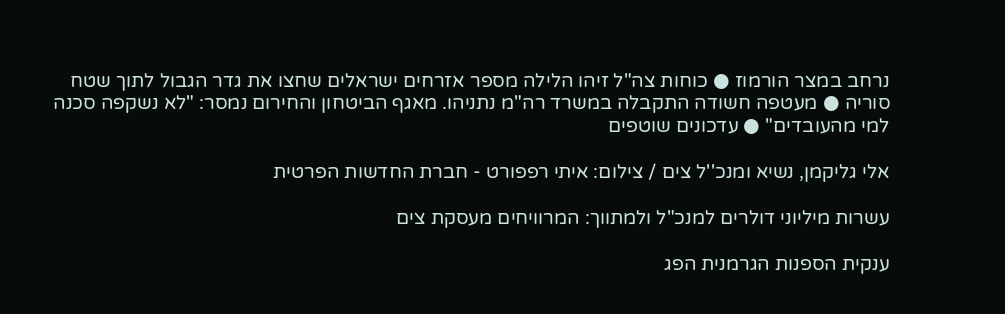נרחב במצר הורמוז ● כוחות צה"ל זיהו הלילה מספר אזרחים ישראלים שחצו את גדר הגבול לתוך שטח סוריה ● מעטפה חשודה התקבלה במשרד רה"מ נתניהו. מאגף הביטחון והחירום נמסר: "לא נשקפה סכנה למי מהעובדים" ● עדכונים שוטפים

אלי גליקמן, נשיא ומנכ''ל צים / צילום: איתי רפפורט - חברת החדשות הפרטית

עשרות מיליוני דולרים למנכ"ל ולמתווך: המרוויחים מעסקת צים

ענקית הספנות הגרמנית הפג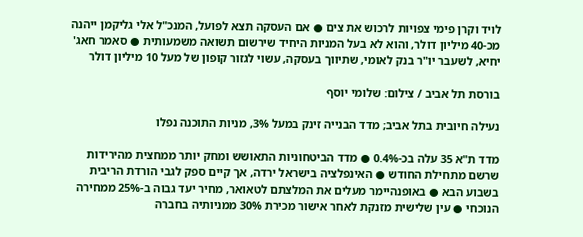לויד וקרן פימי צפויות לרכוש את צים ● אם העסקה תצא לפועל, המנכ"ל אלי גליקמן ייהנה מכ-40 מיליון דולר, והוא לא בעל המניות היחיד שירשום תשואה משמעותית ● סאמר חאג' יחיא, לשעבר יו"ר בנק לאומי, שתיווך בעסקה, עשוי לגזור קופון של מעל 10 מיליון דולר

בורסת תל אביב / צילום: שלומי יוסף

נעילה חיובית בתל אביב; מדד הבנייה זינק במעל 3%, מניות התוכנה נפלו

מדד ת"א 35 עלה בכ-0.4% ● מדד הביטחוניות התאושש ומחק יותר ממחצית מהירידות שרשם מתחילת החודש ● האינפלציה בישראל ירדה, אך קיים ספק לגבי הורדת הריבית בשבוע הבא ● באופנהיימר מעלים את המלצתם לטאואר, מחיר יעד גבוה ב-25% ממחירה הנוכחי ● עין שלישית מזנקת לאחר אישור מכירת 30% ממניותיה בחברה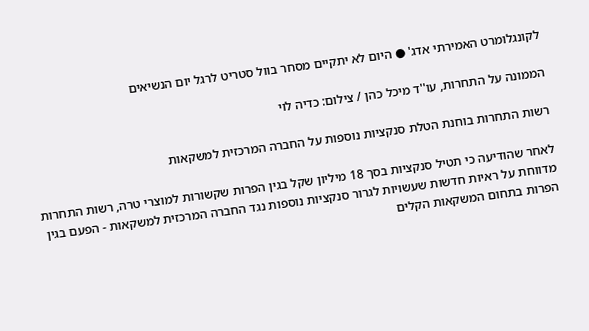לקונגלומרט האמירתי אדג' ● היום לא יתקיים מסחר בוול סטריט לרגל יום הנשיאים

הממונה על התחרות, עו''ד מיכל כהן / צילום: כדיה לוי

רשות התחרות בוחנת הטלת סנקציות נוספות על החברה המרכזית למשקאות

לאחר שהודיעה כי תטיל סנקציות בסך 18 מיליון שקל בגין הפרות שקשורות למוצרי טרה, רשות התחרות מדווחת על ראיות חדשות שעשויות לגרור סנקציות נוספות נגד החברה המרכזית למשקאות - הפעם בגין הפרות בתחום המשקאות הקלים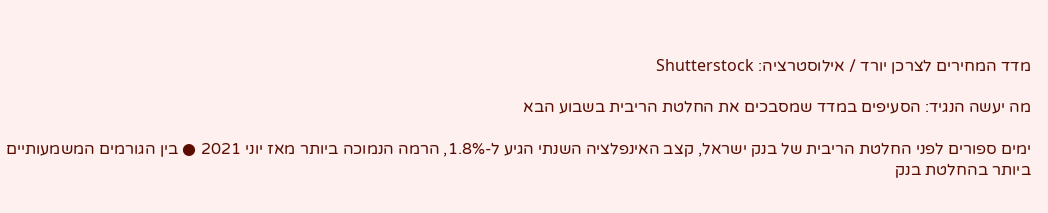מדד המחירים לצרכן יורד / אילוסטרציה: Shutterstock

מה יעשה הנגיד: הסעיפים במדד שמסבכים את החלטת הריבית בשבוע הבא

ימים ספורים לפני החלטת הריבית של בנק ישראל, קצב האינפלציה השנתי הגיע ל-1.8%, הרמה הנמוכה ביותר מאז יוני 2021 ● בין הגורמים המשמעותיים ביותר בהחלטת בנק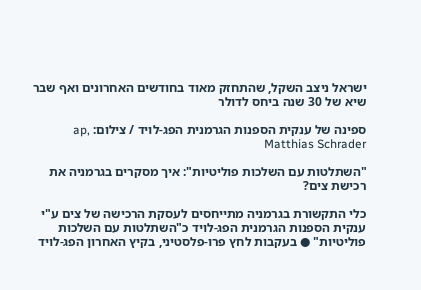ישראל ניצב השקל, שהתחזק מאוד בחודשים האחרונים ואף שבר שיא של 30 שנה ביחס לדולר

ספינה של ענקית הספנות הגרמנית הפג-לויד / צילום: ap, Matthias Schrader

"השתלטות עם השלכות פוליטיות": איך מסקרים בגרמניה את רכישת צים?

כלי התקשורת בגרמניה מתייחסים לעסקת הרכישה של צים ע"י ענקית הספנות הגרמנית הפג-לויד כ"השתלטות עם השלכות פוליטיות" ● בעקבות לחץ פרו-פלסטיני, בקיץ האחרון הפג-לויד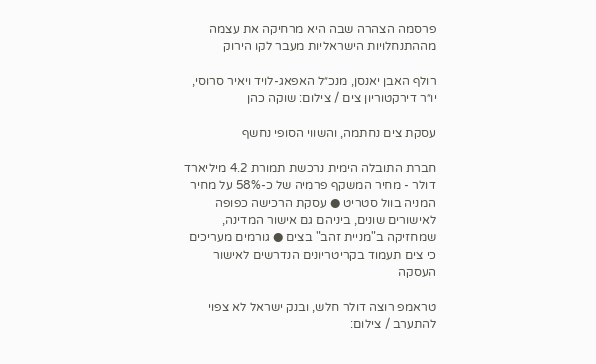פרסמה הצהרה שבה היא מרחיקה את עצמה מההתנחלויות הישראליות מעבר לקו הירוק

רולף האבן יאנסן, מנכ״ל האפאג-לויד ויאיר סרוסי, יו״ר דירקטוריון צים / צילום: שוקה כהן

עסקת צים נחתמה, והשווי הסופי נחשף

חברת התובלה הימית נרכשת תמורת 4.2 מיליארד דולר - מחיר המשקף פרמיה של כ-58% על מחיר המניה בוול סטריט ● עסקת הרכישה כפופה לאישורים שונים, ביניהם גם אישור המדינה, שמחזיקה ב"מניית זהב" בצים ● גורמים מעריכים כי צים תעמוד בקריטריונים הנדרשים לאישור העסקה

טראמפ רוצה דולר חלש, ובנק ישראל לא צפוי להתערב / צילום: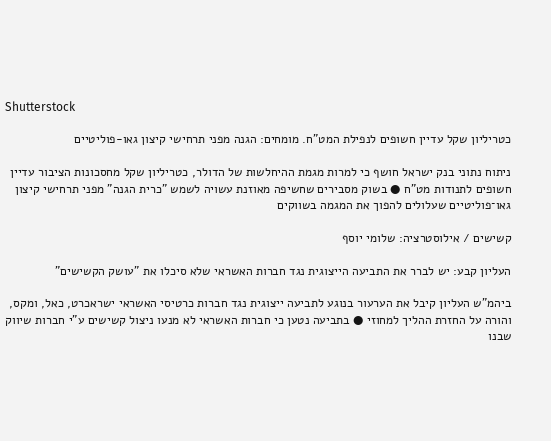Shutterstock

כטריליון שקל עדיין חשופים לנפילת המט"ח. מומחים: הגנה מפני תרחישי קיצון גאו-פוליטיים

ניתוח נתוני בנק ישראל חושף כי למרות מגמת ההיחלשות של הדולר, כטריליון שקל מחסכונות הציבור עדיין חשופים לתנודות מט"ח ● בשוק מסבירים שחשיפה מאוזנת עשויה לשמש "כרית הגנה" מפני תרחישי קיצון גאו־פוליטיים שעלולים להפוך את המגמה בשווקים

קשישים / אילוסטרציה: שלומי יוסף

העליון קבע: יש לברר את התביעה הייצוגית נגד חברות האשראי שלא סיכלו את "עושק הקשישים"

ביהמ"ש העליון קיבל את הערעור בנוגע לתביעה ייצוגית נגד חברות כרטיסי האשראי ישראכרט, כאל, ומקס, והורה על החזרת ההליך למחוזי ● בתביעה נטען כי חברות האשראי לא מנעו ניצול קשישים ע"י חברות שיווק שבנו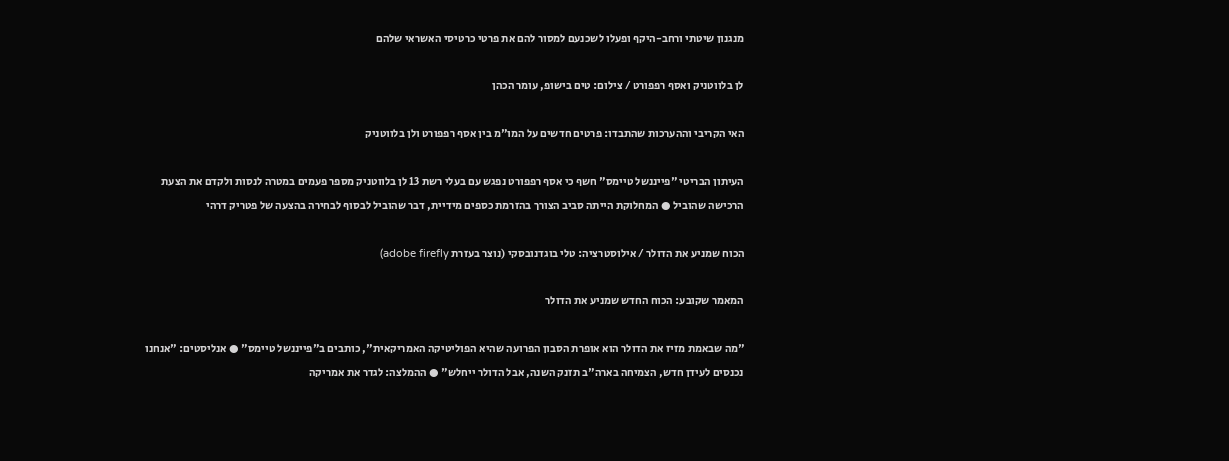מנגנון שיטתי ורחב-היקף ופעלו לשכנעם למסור להם את פרטי כרטיסי האשראי שלהם

לן בלווטניק ואסף רפפורט / צילום: טים בישופ, עומר הכהן

האי הקריבי וההערכות שהתבדו: פרטים חדשים על המו"מ בין אסף רפפורט ולן בלווטניק

העיתון הבריטי "פייננשל טיימס" חשף כי אסף רפפורט נפגש עם בעלי רשת 13 לן בלווטניק מספר פעמים במטרה לנסות ולקדם את הצעת הרכישה שהוביל ● המחלוקת הייתה סביב הצורך בהזרמת כספים מידיית, דבר שהוביל לבסוף לבחירה בהצעה של פטריק דרהי

הכוח שמניע את הדולר / אילוסטרציה: טלי בוגדנובסקי (נוצר בעזרת adobe firefly)

המאמר שקובע: הכוח החדש שמניע את הדולר

"מה שבאמת מזיז את הדולר הוא אופרת הסבון הפרועה שהיא הפוליטיקה האמריקאית", כותבים ב"פייננשל טיימס" ● אנליסטים: "אנחנו נכנסים לעידן חדש, הצמיחה בארה"ב תזנק השנה, אבל הדולר ייחלש" ● ההמלצה: לגדר את אמריקה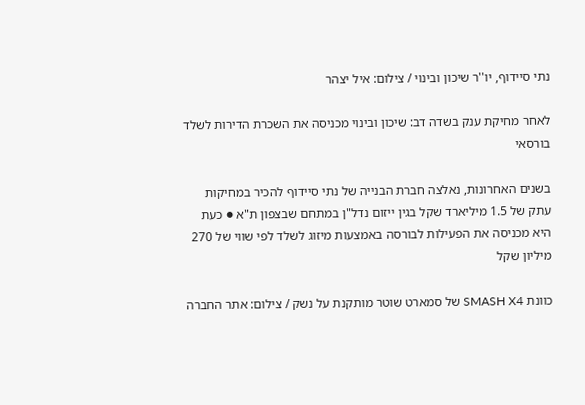נתי סיידוף, יו''ר שיכון ובינוי / צילום: איל יצהר

לאחר מחיקת ענק בשדה דב: שיכון ובינוי מכניסה את השכרת הדירות לשלד בורסאי

בשנים האחרונות, נאלצה חברת הבנייה של נתי סיידוף להכיר במחיקות עתק של 1.5 מיליארד שקל בגין ייזום נדל"ן במתחם שבצפון ת"א ● כעת היא מכניסה את הפעילות לבורסה באמצעות מיזוג לשלד לפי שווי של 270 מיליון שקל

כוונת SMASH X4 של סמארט שוטר מותקנת על נשק / צילום: אתר החברה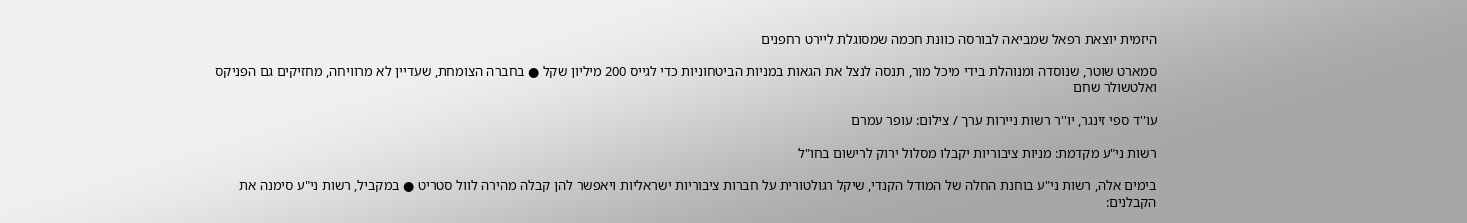היזמית יוצאת רפאל שמביאה לבורסה כוונת חכמה שמסוגלת ליירט רחפנים

סמארט שוטר, שנוסדה ומנוהלת בידי מיכל מור, תנסה לנצל את הגאות במניות הביטחוניות כדי לגייס 200 מיליון שקל ● בחברה הצומחת, שעדיין לא מרוויחה, מחזיקים גם הפניקס ואלטשולר שחם

עו''ד ספי זינגר, יו''ר רשות ניירות ערך / צילום: עופר עמרם

רשות ני"ע מקדמת: מניות ציבוריות יקבלו מסלול ירוק לרישום בחו"ל

בימים אלה, רשות ני"ע בוחנת החלה של המודל הקנדי, שיקל רגולטורית על חברות ציבוריות ישראליות ויאפשר להן קבלה מהירה לוול סטריט ● במקביל, רשות ני"ע סימנה את הקבלנים: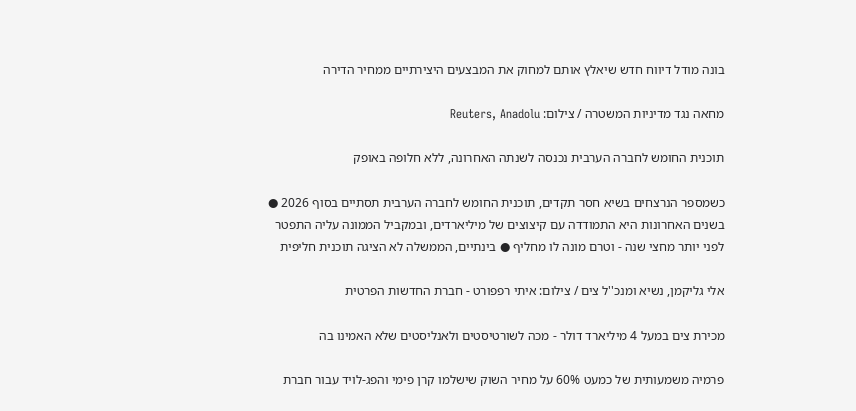בונה מודל דיווח חדש שיאלץ אותם למחוק את המבצעים היצירתיים ממחיר הדירה

מחאה נגד מדיניות המשטרה / צילום: Reuters, Anadolu

תוכנית החומש לחברה הערבית נכנסה לשנתה האחרונה, ללא חלופה באופק

כשמספר הנרצחים בשיא חסר תקדים, תוכנית החומש לחברה הערבית תסתיים בסוף 2026 ● בשנים האחרונות היא התמודדה עם קיצוצים של מיליארדים, ובמקביל הממונה עליה התפטר לפני יותר מחצי שנה - וטרם מונה לו מחליף ● בינתיים, הממשלה לא הציגה תוכנית חליפית

אלי גליקמן, נשיא ומנכ''ל צים / צילום: איתי רפפורט - חברת החדשות הפרטית

מכירת צים במעל 4 מיליארד דולר - מכה לשורטיסטים ולאנליסטים שלא האמינו בה

פרמיה משמעותית של כמעט 60% על מחיר השוק שישלמו קרן פימי והפג-לויד עבור חברת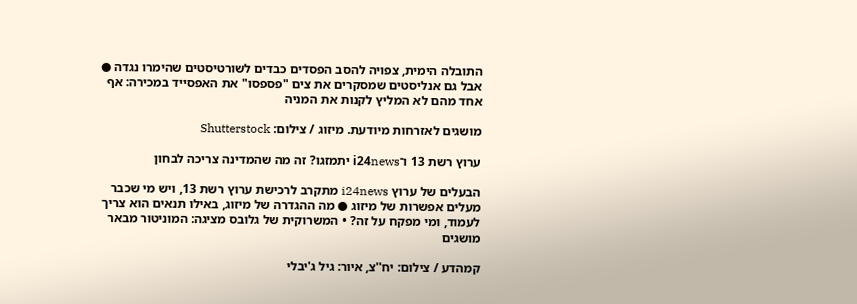התובלה הימית, צפויה להסב הפסדים כבדים לשורטיסטים שהימרו נגדה ● אבל גם אנליסטים שמסקרים את צים "פספסו" את האפסייד במכירה: אף אחד מהם לא המליץ לקנות את המניה

מושגים לאזרחות מיודעת. מיזוג / צילום: Shutterstock

ערוץ רשת 13 ו־i24news יתמזגו? זה מה שהמדינה צריכה לבחון

הבעלים של ערוץ i24news מתקרב לרכישת ערוץ רשת 13, ויש מי שכבר מעלים אפשרות של מיזוג ● מה ההגדרה של מיזוג, באילו תנאים הוא צריך לעמוד, ומי מפקח על זה? • המשרוקית של גלובס מציגה: המוניטור מבאר מושגים

קמהדע / צילום: יח''צ, איור: גיל ג'יבלי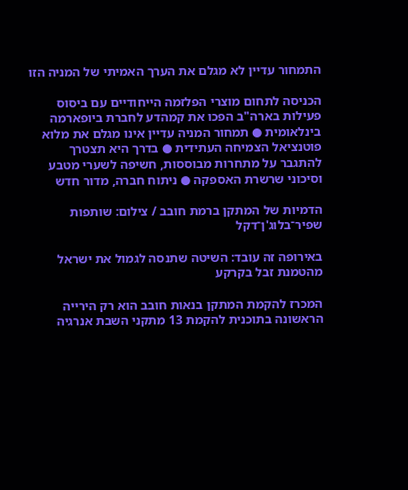התמחור עדיין לא מגלם את הערך האמיתי של המניה הזו

הכניסה לתחום מוצרי הפלזמה הייחודיים עם ביסוס פעילות בארה"ב הפכו את קמהדע לחברת ביופארמה בינלאומית ● תמחור המניה עדיין אינו מגלם את מלוא פוטנציאל הצמיחה העתידית ● בדרך היא תצטרך להתגבר על מתחרות מבוססות, חשיפה לשערי מטבע וסיכוני שרשרת האספקה ● ניתוח חברה, מדור חדש

הדמיות של המתקן ברמת חובב / צילום: שותפות שפיר־בלוג'ן־דקל

באירופה זה עובד: השיטה שתנסה לגמול את ישראל מהטמנת זבל בקרקע

המכרז להקמת המתקן בנאות חובב הוא רק הירייה הראשונה בתוכנית להקמת 13 מתקני השבת אנרגיה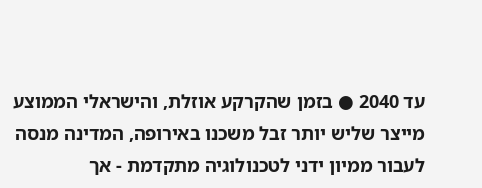עד 2040 ● בזמן שהקרקע אוזלת, והישראלי הממוצע מייצר שליש יותר זבל משכנו באירופה, המדינה מנסה לעבור ממיון ידני לטכנולוגיה מתקדמת - אך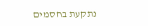נתקעת בחסמים